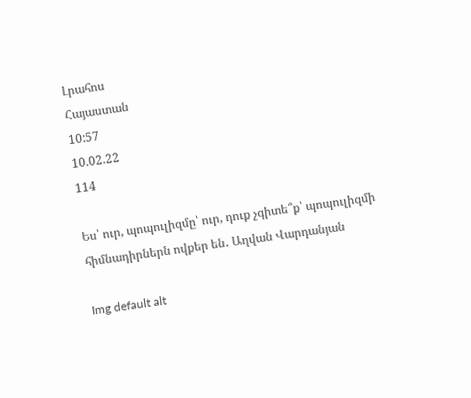Լրահոս
Հայաստան
10:57
10.02.22
114

Ես՝ ուր, պոպուլիզմը՝ ուր, դուք չգիտե՞ք՝ պոպուլիզմի հիմնադիրներն ովքեր են․ Աղվան Վարդանյան

Img default alt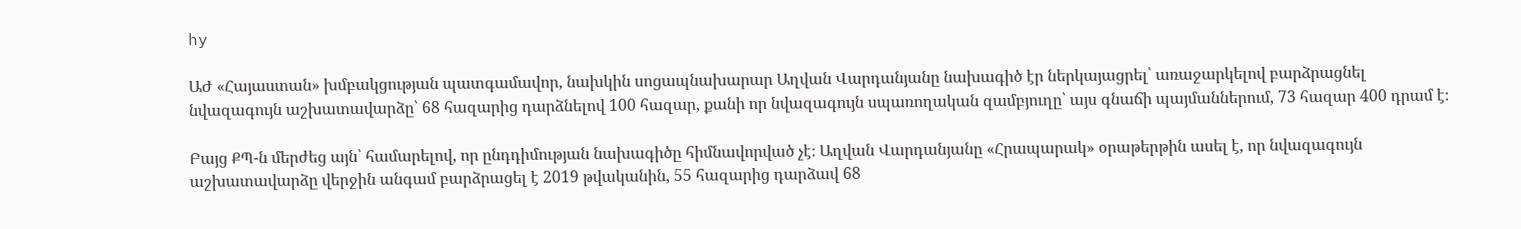hy

ԱԺ «Հայաստան» խմբակցության պատգամավոր, նախկին սոցապնախարար Աղվան Վարդանյանը նախագիծ էր ներկայացրել՝ առաջարկելով բարձրացնել նվազագույն աշխատավարձը՝ 68 հազարից դարձնելով 100 հազար, քանի որ նվազագույն սպառողական զամբյուղը՝ այս գնաճի պայմաններում, 73 հազար 400 դրամ է։

Բայց ՔՊ-ն մերժեց այն՝ համարելով, որ ընդդիմության նախագիծը հիմնավորված չէ։ Աղվան Վարդանյանը «Հրապարակ» օրաթերթին ասել է, որ նվազագույն աշխատավարձը վերջին անգամ բարձրացել է 2019 թվականին, 55 հազարից դարձավ 68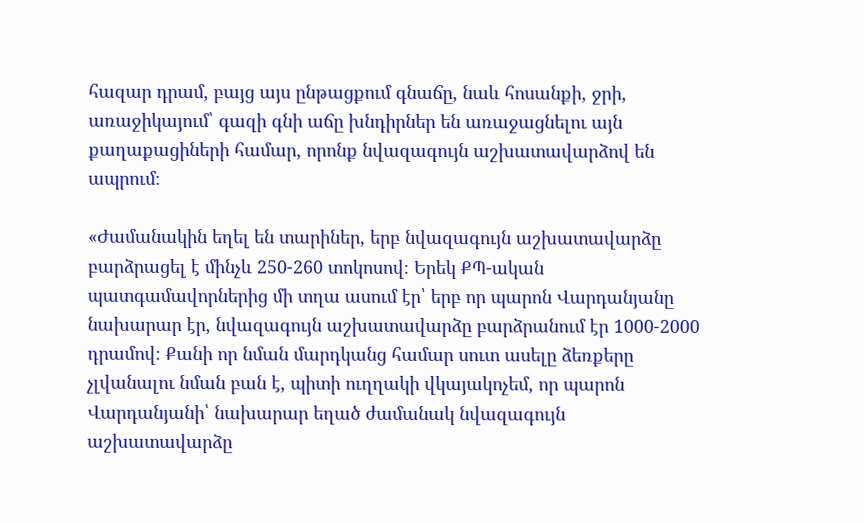հազար դրամ, բայց այս ընթացքում գնաճը, նաև հոսանքի, ջրի, առաջիկայում՝ գազի գնի աճը խնդիրներ են առաջացնելու այն քաղաքացիների համար, որոնք նվազագույն աշխատավարձով են ապրում։

«Ժամանակին եղել են տարիներ, երբ նվազագույն աշխատավարձը բարձրացել է մինչև 250-260 տոկոսով։ Երեկ ՔՊ-ական պատգամավորներից մի տղա ասում էր՝ երբ որ պարոն Վարդանյանը նախարար էր, նվազագույն աշխատավարձը բարձրանում էր 1000-2000 դրամով։ Քանի որ նման մարդկանց համար սուտ ասելը ձեռքերը չլվանալու նման բան է, պիտի ուղղակի վկայակոչեմ, որ պարոն Վարդանյանի՝ նախարար եղած ժամանակ նվազագույն աշխատավարձը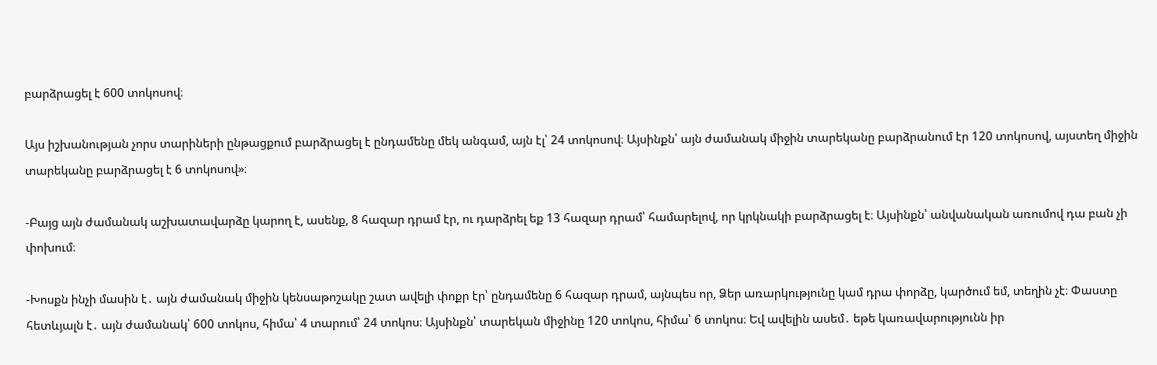բարձրացել է 600 տոկոսով։

Այս իշխանության չորս տարիների ընթացքում բարձրացել է ընդամենը մեկ անգամ, այն էլ՝ 24 տոկոսով։ Այսինքն՝ այն ժամանակ միջին տարեկանը բարձրանում էր 120 տոկոսով, այստեղ միջին տարեկանը բարձրացել է 6 տոկոսով»։

-Բայց այն ժամանակ աշխատավարձը կարող է, ասենք, 8 հազար դրամ էր, ու դարձրել եք 13 հազար դրամ՝ համարելով, որ կրկնակի բարձրացել է։ Այսինքն՝ անվանական առումով դա բան չի փոխում։

-Խոսքն ինչի մասին է․ այն ժամանակ միջին կենսաթոշակը շատ ավելի փոքր էր՝ ընդամենը 6 հազար դրամ, այնպես որ, Ձեր առարկությունը կամ դրա փորձը, կարծում եմ, տեղին չէ։ Փաստը հետևյալն է․ այն ժամանակ՝ 600 տոկոս, հիմա՝ 4 տարում՝ 24 տոկոս։ Այսինքն՝ տարեկան միջինը 120 տոկոս, հիմա՝ 6 տոկոս։ Եվ ավելին ասեմ․ եթե կառավարությունն իր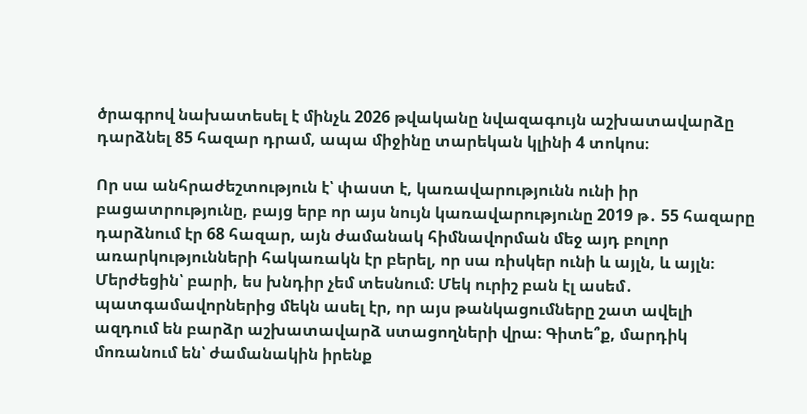ծրագրով նախատեսել է մինչև 2026 թվականը նվազագույն աշխատավարձը դարձնել 85 հազար դրամ, ապա միջինը տարեկան կլինի 4 տոկոս։

Որ սա անհրաժեշտություն է՝ փաստ է, կառավարությունն ունի իր բացատրությունը, բայց երբ որ այս նույն կառավարությունը 2019 թ․ 55 հազարը դարձնում էր 68 հազար, այն ժամանակ հիմնավորման մեջ այդ բոլոր առարկությունների հակառակն էր բերել, որ սա ռիսկեր ունի և այլն, և այլն։ Մերժեցին՝ բարի, ես խնդիր չեմ տեսնում։ Մեկ ուրիշ բան էլ ասեմ․ պատգամավորներից մեկն ասել էր, որ այս թանկացումները շատ ավելի ազդում են բարձր աշխատավարձ ստացողների վրա։ Գիտե՞ք, մարդիկ մոռանում են՝ ժամանակին իրենք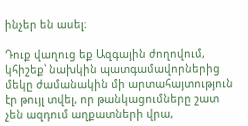ինչեր են ասել։

Դուք վաղուց եք Ազգային ժողովում, կհիշեք՝ նախկին պատգամավորներից մեկը ժամանակին մի արտահայտություն էր թույլ տվել, որ թանկացումները շատ չեն ազդում աղքատների վրա,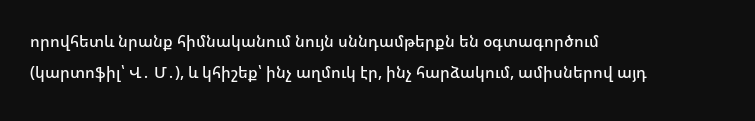որովհետև նրանք հիմնականում նույն սննդամթերքն են օգտագործում (կարտոֆիլ՝ Վ․ Մ․), և կհիշեք՝ ինչ աղմուկ էր, ինչ հարձակում, ամիսներով այդ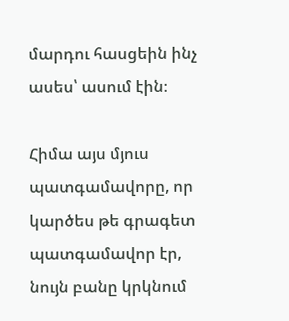մարդու հասցեին ինչ ասես՝ ասում էին։

Հիմա այս մյուս պատգամավորը, որ կարծես թե գրագետ պատգամավոր էր, նույն բանը կրկնում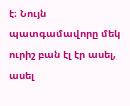է։ Նույն պատգամավորը մեկ ուրիշ բան էլ էր ասել, ասել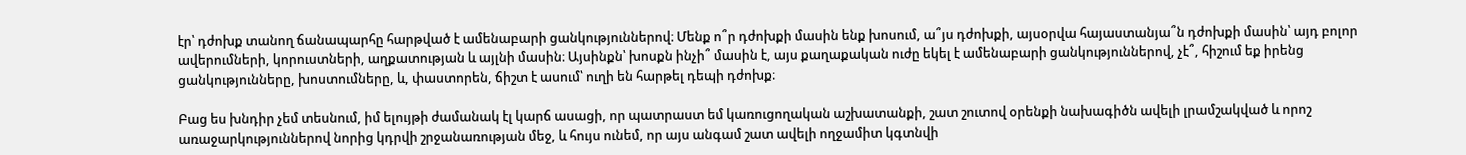էր՝ դժոխք տանող ճանապարհը հարթված է ամենաբարի ցանկություններով։ Մենք ո՞ր դժոխքի մասին ենք խոսում, ա՞յս դժոխքի, այսօրվա հայաստանյա՞ն դժոխքի մասին՝ այդ բոլոր ավերումների, կորուստների, աղքատության և այլնի մասին։ Այսինքն՝ խոսքն ինչի՞ մասին է, այս քաղաքական ուժը եկել է ամենաբարի ցանկություններով, չէ՞, հիշում եք իրենց ցանկությունները, խոստումները, և, փաստորեն, ճիշտ է ասում՝ ուղի են հարթել դեպի դժոխք։

Բաց ես խնդիր չեմ տեսնում, իմ ելույթի ժամանակ էլ կարճ ասացի, որ պատրաստ եմ կառուցողական աշխատանքի, շատ շուտով օրենքի նախագիծն ավելի լրամշակված և որոշ առաջարկություններով նորից կդրվի շրջանառության մեջ, և հույս ունեմ, որ այս անգամ շատ ավելի ողջամիտ կգտնվի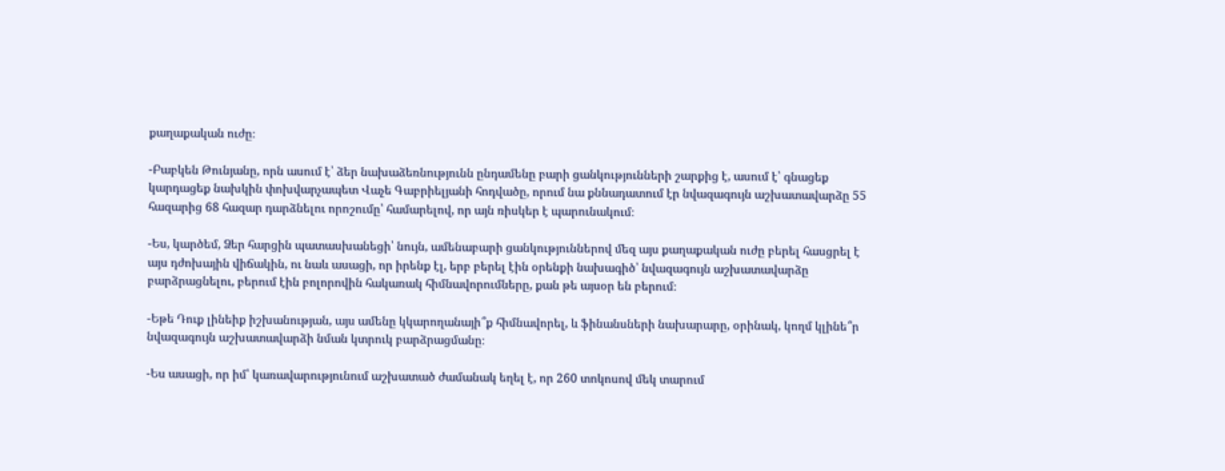քաղաքական ուժը։

-Բաբկեն Թունյանը, որն ասում է՝ ձեր նախաձեռնությունն ընդամենը բարի ցանկությունների շարքից է, ասում է՝ գնացեք կարդացեք նախկին փոխվարչապետ Վաչե Գաբրիելյանի հոդվածը, որում նա քննադատում էր նվազագույն աշխատավարձը 55 հազարից 68 հազար դարձնելու որոշումը՝ համարելով, որ այն ռիսկեր է պարունակում։

-Ես, կարծեմ, Ձեր հարցին պատասխանեցի՝ նույն, ամենաբարի ցանկություններով մեզ այս քաղաքական ուժը բերել հասցրել է այս դժոխային վիճակին, ու նաև ասացի, որ իրենք էլ, երբ բերել էին օրենքի նախագիծ՝ նվազագույն աշխատավարձը բարձրացնելու, բերում էին բոլորովին հակառակ հիմնավորումները, քան թե այսօր են բերում։

-Եթե Դուք լինեիք իշխանության, այս ամենը կկարողանայի՞ք հիմնավորել, և ֆինանսների նախարարը, օրինակ, կողմ կլինե՞ր նվազագույն աշխատավարձի նման կտրուկ բարձրացմանը։

-Ես ասացի, որ իմ՝ կառավարությունում աշխատած ժամանակ եղել է, որ 260 տոկոսով մեկ տարում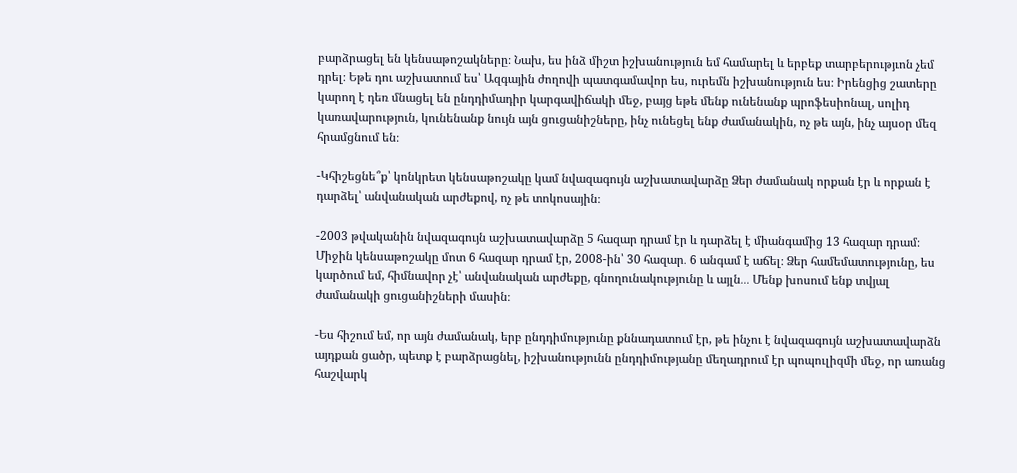բարձրացել են կենսաթոշակները։ Նախ, ես ինձ միշտ իշխանություն եմ համարել և երբեք տարբերությւոն չեմ դրել։ Եթե դու աշխատում ես՝ Ազգային ժողովի պատգամավոր ես, ուրեմն իշխանություն ես։ Իրենցից շատերը կարող է դեռ մնացել են ընդդիմադիր կարգավիճակի մեջ, բայց եթե մենք ունենանք պրոֆեսիոնալ, սոլիդ կառավարություն, կունենանք նույն այն ցուցանիշները, ինչ ունեցել ենք ժամանակին, ոչ թե այն, ինչ այսօր մեզ հրամցնում են։

-Կհիշեցնե՞ք՝ կոնկրետ կենսաթոշակը կամ նվազագույն աշխատավարձը Ձեր ժամանակ որքան էր և որքան է դարձել՝ անվանական արժեքով, ոչ թե տոկոսային։

-2003 թվականին նվազագույն աշխատավարձը 5 հազար դրամ էր և դարձել է միանգամից 13 հազար դրամ։ Միջին կենսաթոշակը մոտ 6 հազար դրամ էր, 2008-ին՝ 30 հազար․ 6 անգամ է աճել։ Ձեր համեմատությունը, ես կարծում եմ, հիմնավոր չէ՝ անվանական արժեքը, գնողունակությունը և այլն․․․ Մենք խոսում ենք տվյալ ժամանակի ցուցանիշների մասին։

-Ես հիշում եմ, որ այն ժամանակ, երբ ընդդիմությունը քննադատում էր, թե ինչու է նվազագույն աշխատավարձն այդքան ցածր, պետք է բարձրացնել, իշխանությունն ընդդիմությանը մեղադրում էր պոպուլիզմի մեջ, որ առանց հաշվարկ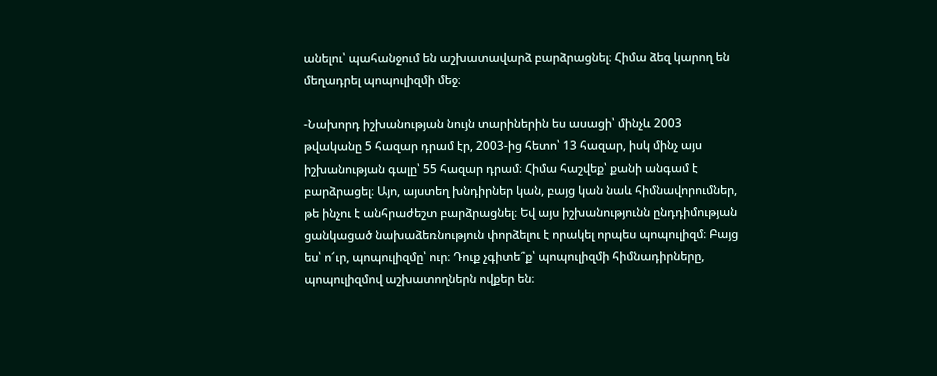անելու՝ պահանջում են աշխատավարձ բարձրացնել։ Հիմա ձեզ կարող են մեղադրել պոպուլիզմի մեջ։

-Նախորդ իշխանության նույն տարիներին ես ասացի՝ մինչև 2003 թվականը 5 հազար դրամ էր, 2003-ից հետո՝ 13 հազար, իսկ մինչ այս իշխանության գալը՝ 55 հազար դրամ։ Հիմա հաշվեք՝ քանի անգամ է բարձրացել։ Այո, այստեղ խնդիրներ կան, բայց կան նաև հիմնավորումներ, թե ինչու է անհրաժեշտ բարձրացնել։ Եվ այս իշխանությունն ընդդիմության ցանկացած նախաձեռնություն փորձելու է որակել որպես պոպուլիզմ։ Բայց ես՝ ո՜ւր, պոպուլիզմը՝ ուր։ Դուք չգիտե՞ք՝ պոպուլիզմի հիմնադիրները, պոպուլիզմով աշխատողներն ովքեր են։